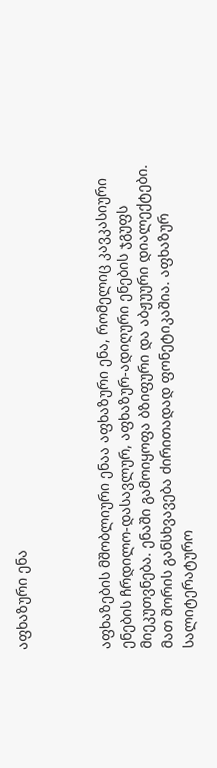აფხაზური ენა



აფხაზების მშობლიური ენაა აფხაზური ენა, რომელიც კავკასიური ენების ჩრდილო-დასავლურ, აფხაზურ-ადიღური ენების ჯგუფს მიეკუთვნება. ენაში გამოიყოფა ბზიფური და აბჟუური დიალექტები. მათ შორის განსხვავება ძირითადად ფონეტიკაშია. აფხაზურ სალიტერატურო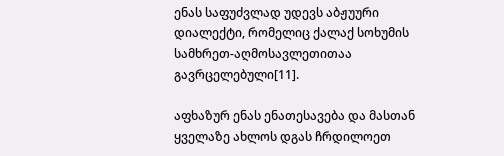ენას საფუძვლად უდევს აბჟუური დიალექტი, რომელიც ქალაქ სოხუმის სამხრეთ-აღმოსავლეთითაა გავრცელებული[11].

აფხაზურ ენას ენათესავება და მასთან ყველაზე ახლოს დგას ჩრდილოეთ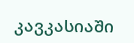კავკასიაში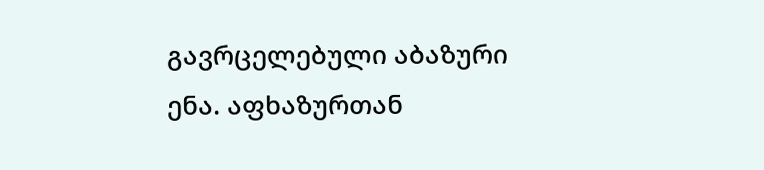გავრცელებული აბაზური ენა. აფხაზურთან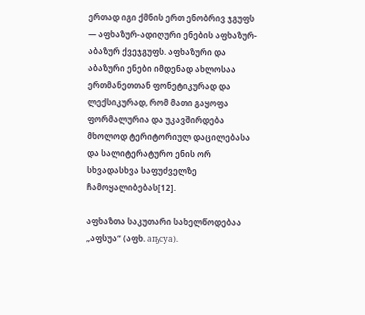ერთად იგი ქმნის ერთ ენობრივ ჯგუფს — აფხაზურ-ადიღური ენების აფხაზურ-აბაზურ ქვეჯგუფს. აფხაზური და აბაზური ენები იმდენად ახლოსაა ერთმანეთთან ფონეტიკურად და ლექსიკურად, რომ მათი გაყოფა ფორმალურია და უკავშირდება მხოლოდ ტერიტორიულ დაცილებასა და სალიტერატურო ენის ორ სხვადასხვა საფუძველზე ჩამოყალიბებას[12].

აფხაზთა საკუთარი სახელწოდებაა „აფსუა“ (აფხ. аҧсуа).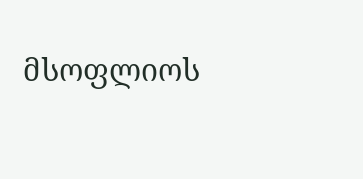მსოფლიოს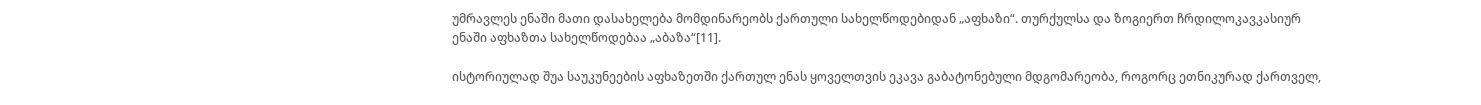უმრავლეს ენაში მათი დასახელება მომდინარეობს ქართული სახელწოდებიდან „აფხაზი“. თურქულსა და ზოგიერთ ჩრდილოკავკასიურ ენაში აფხაზთა სახელწოდებაა „აბაზა“[11].

ისტორიულად შუა საუკუნეების აფხაზეთში ქართულ ენას ყოველთვის ეკავა გაბატონებული მდგომარეობა, როგორც ეთნიკურად ქართველ,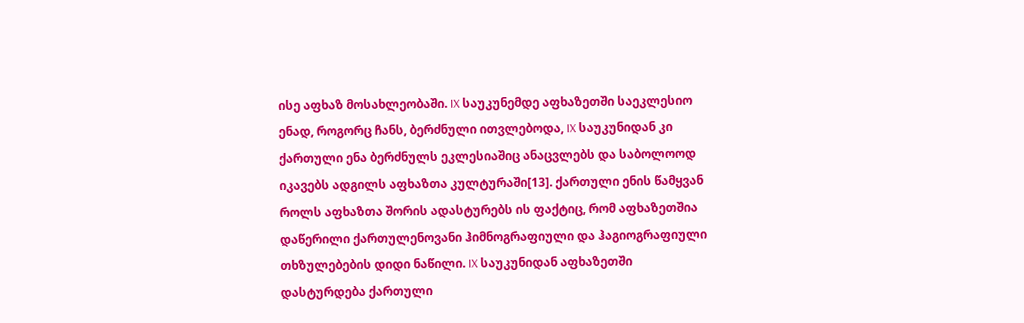ისე აფხაზ მოსახლეობაში. IX საუკუნემდე აფხაზეთში საეკლესიო ენად, როგორც ჩანს, ბერძნული ითვლებოდა, IX საუკუნიდან კი ქართული ენა ბერძნულს ეკლესიაშიც ანაცვლებს და საბოლოოდ იკავებს ადგილს აფხაზთა კულტურაში[13]. ქართული ენის წამყვან როლს აფხაზთა შორის ადასტურებს ის ფაქტიც, რომ აფხაზეთშია დაწერილი ქართულენოვანი ჰიმნოგრაფიული და ჰაგიოგრაფიული თხზულებების დიდი ნაწილი. IX საუკუნიდან აფხაზეთში დასტურდება ქართული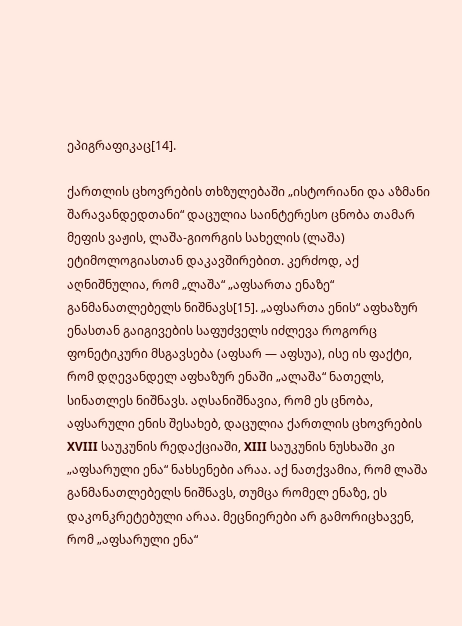ეპიგრაფიკაც[14].

ქართლის ცხოვრების თხზულებაში „ისტორიანი და აზმანი შარავანდედთანი“ დაცულია საინტერესო ცნობა თამარ მეფის ვაჟის, ლაშა-გიორგის სახელის (ლაშა) ეტიმოლოგიასთან დაკავშირებით. კერძოდ, აქ აღნიშნულია, რომ „ლაშა“ „აფსართა ენაზე“ განმანათლებელს ნიშნავს[15]. „აფსართა ენის“ აფხაზურ ენასთან გაიგივების საფუძველს იძლევა როგორც ფონეტიკური მსგავსება (აფსარ — აფსუა), ისე ის ფაქტი, რომ დღევანდელ აფხაზურ ენაში „ალაშა“ ნათელს, სინათლეს ნიშნავს. აღსანიშნავია, რომ ეს ცნობა, აფსარული ენის შესახებ, დაცულია ქართლის ცხოვრების XVIII საუკუნის რედაქციაში, XIII საუკუნის ნუსხაში კი „აფსარული ენა“ ნახსენები არაა. აქ ნათქვამია, რომ ლაშა განმანათლებელს ნიშნავს, თუმცა რომელ ენაზე, ეს დაკონკრეტებული არაა. მეცნიერები არ გამორიცხავენ, რომ „აფსარული ენა“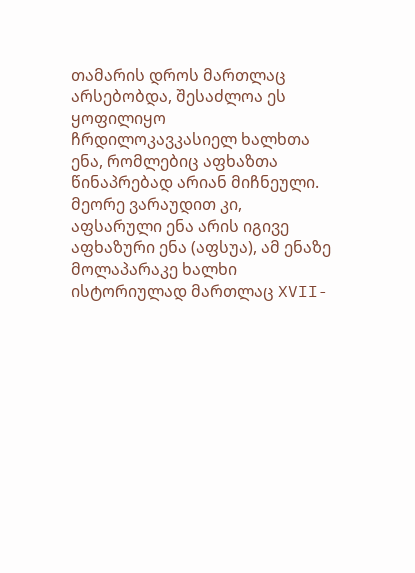თამარის დროს მართლაც არსებობდა, შესაძლოა ეს ყოფილიყო ჩრდილოკავკასიელ ხალხთა ენა, რომლებიც აფხაზთა წინაპრებად არიან მიჩნეული. მეორე ვარაუდით კი, აფსარული ენა არის იგივე აფხაზური ენა (აფსუა), ამ ენაზე მოლაპარაკე ხალხი ისტორიულად მართლაც XVII-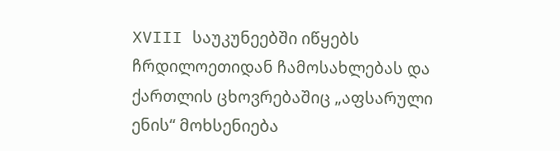XVIII საუკუნეებში იწყებს ჩრდილოეთიდან ჩამოსახლებას და ქართლის ცხოვრებაშიც „აფსარული ენის“ მოხსენიება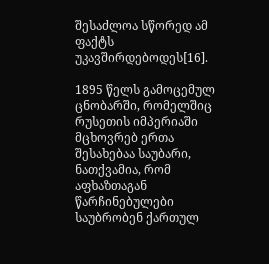შესაძლოა სწორედ ამ ფაქტს უკავშირდებოდეს[16].

1895 წელს გამოცემულ ცნობარში, რომელშიც რუსეთის იმპერიაში მცხოვრებ ერთა შესახებაა საუბარი, ნათქვამია, რომ აფხაზთაგან წარჩინებულები საუბრობენ ქართულ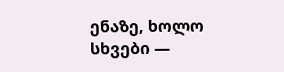ენაზე, ხოლო სხვები —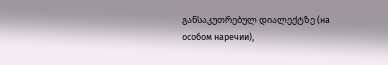განსაკუთრებულ დიალექტზე (на особом наречии),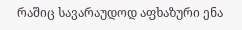რაშიც სავარაუდოდ აფხაზური ენა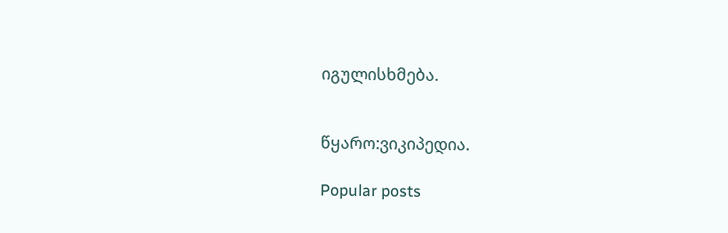იგულისხმება.


წყარო:ვიკიპედია.

Popular posts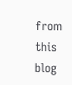from this blog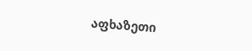აფხაზეთი